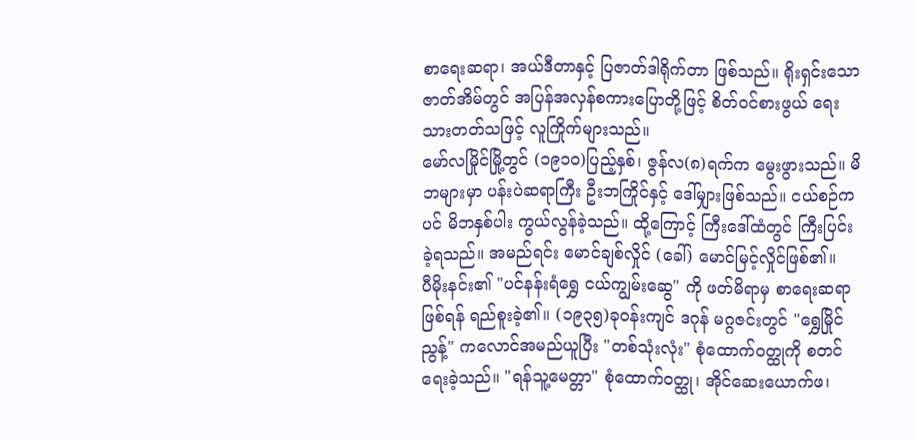စာရေးဆရာ၊ အယ်ဒီတာနှင့် ပြဇာတ်ဒါရိုက်တာ ဖြစ်သည်။ ရိုးရှင်းသော ဇာတ်အိမ်တွင် အပြန်အလှန်စကားပြောတို့ဖြင့် စိတ်ဝင်စားဖွယ် ရေးသားတတ်သဖြင့် လူကြိုက်များသည်။
မော်လမြိုင်မြို့တွင် (၁၉၁၀)ပြည့်နှစ်၊ ဇွန်လ(၈)ရက်က မွေးဖွားသည်။ မိဘများမှာ ပန်းပဲဆရာကြီး ဦးဘကြိုင်နှင့် ဒေါ်မျှားဖြစ်သည်။ ငယ်စဉ်ကပင် မိဘနှစ်ပါး ကွယ်လွန်ခဲ့သည်။ ထို့ကြောင့် ကြီးဒေါ်ထံတွင် ကြီးပြင်းခဲ့ရသည်။ အမည်ရင်း မောင်ချစ်လှိုင် (ခေါ်) မောင်မြင့်လှိုင်ဖြစ်၏။
ပီမိုးနင်း၏ "ပင်နန်းရံရွှေ ငယ်ကျွမ်းဆွေ" ကို ဖတ်မိရာမှ စာရေးဆရာဖြစ်ရန် ရည်စူးခဲ့၏။ (၁၉၃၅)ခုဝန်းကျင် ဒဂုန် မဂ္ဂဇင်းတွင် "ရွှေမြိုင်ညွန့်" ကလောင်အမည်ယူပြီး "တစ်သုံးလုံး" စုံထောက်ဝတ္ထုကို စတင်ရေးခဲ့သည်။ "ရန်သူ့မေတ္တာ" စုံထောက်ဝတ္ထု၊ အိုင်ဆေးယောက်ဖ၊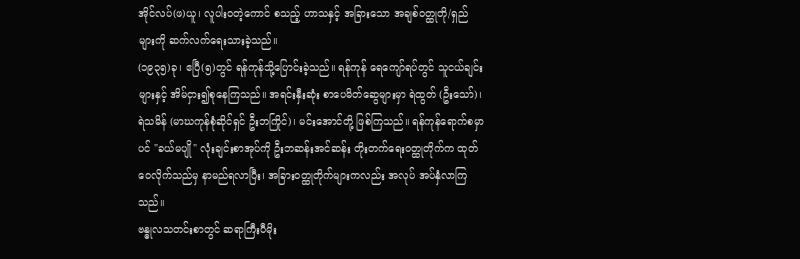အိုင်လပ်(ဖ)ယူ၊ လူပါးဝတဲ့ကောင် စသည့် ဟာသနှင့် အခြားသော အချစ်ဝတ္ထုတို/ရှည်များကို ဆက်လက်ရေးသားခဲ့သည်။
(၁၉၃၅)ခု၊ ဧပြီ(၅)တွင် ရန်ကုန်သို့ပြောင်းခဲ့သည်။ ရန်ကုန် ရေကျော်ရပ်တွင် သူငယ်ချင်းများနှင့် အိမ်ငှား၍စုနေကြသည်။ အရင်းနှီးဆုံး စာပေမိတ်ဆွေများမှာ ရဲထွတ် (ဦးသော်)၊ ရဲသမိန် (မာဃကုန်စုံဆိုင်ရှင် ဦးဘကြိုင်)၊ မင်းအောင်တို့ ဖြစ်ကြသည်။ ရန်ကုန်ရောက်စမှာပင် "ခယ်မပျို" လုံးချင်းစာအုပ်ကို ဦးဘဆန်းအင်ဆန်း တိုးတက်ရေးဝတ္ထုတိုက်က ထုတ်ဝေလိုက်သည်မှ နာမည်ရလာပြီး၊ အခြားဝတ္ထုတိုက်များကလည်း အလုပ် အပ်နှံလာကြသည်။
ဗန္ဓုလသတင်းစာတွင် ဆရာကြီးပီမိုး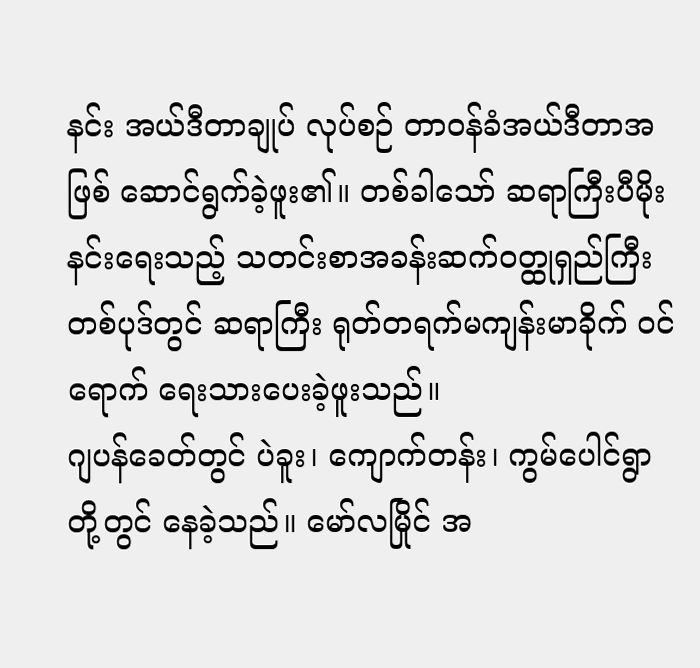နင်း အယ်ဒီတာချုပ် လုပ်စဉ် တာဝန်ခံအယ်ဒီတာအဖြစ် ဆောင်ရွက်ခဲ့ဖူး၏။ တစ်ခါသော် ဆရာကြီးပီမိုးနင်းရေးသည့် သတင်းစာအခန်းဆက်ဝတ္ထုရှည်ကြီး တစ်ပုဒ်တွင် ဆရာကြီး ရုတ်တရက်မကျန်းမာခိုက် ဝင်ရောက် ရေးသားပေးခဲ့ဖူးသည်။
ဂျပန်ခေတ်တွင် ပဲခူး၊ ကျောက်တန်း၊ ကွမ်ပေါင်ရွာ တို့တွင် နေခဲ့သည်။ မော်လမြိုင် အ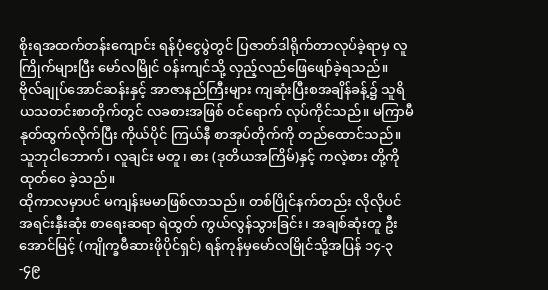စိုးရအထက်တန်းကျောင်း ရန်ပုံငွေပွဲတွင် ပြဇာတ်ဒါရိုက်တာလုပ်ခဲ့ရာမှ လူကြိုက်များပြီး မော်လမြိုင် ဝန်းကျင်သို့ လှည့်လည်ဖြေဖျော်ခဲ့ရသည်။
ဗိုလ်ချုပ်အောင်ဆန်းနှင့် အာဇာနည်ကြီးများ ကျဆုံးပြီးစအချိန်ခန့်၌ သူရိယသတင်းစာတိုက်တွင် လခစားအဖြစ် ဝင်ရောက် လုပ်ကိုင်သည်။ မကြာမီနုတ်ထွက်လိုက်ပြီး ကိုယ်ပိုင် ကြယ်နီ စာအုပ်တိုက်ကို တည်ထောင်သည်။ သူဘုငါဘောက်၊ လူချင်း မတူ၊ ဓား (ဒုတိယအကြိမ်)နှင့် ကလဲ့စား တို့ကို ထုတ်ဝေ ခဲ့သည်။
ထိုကာလမှာပင် မကျန်းမမာဖြစ်လာသည်။ တစ်ပြိုင်နက်တည်း လိုလိုပင် အရင်းနှီးဆုံး စာရေးဆရာ ရဲထွတ် ကွယ်လွန်သွားခြင်း၊ အချစ်ဆုံးတူ ဦးအောင်မြင့် (ကျိုက္ခမီဆားဖိုပိုင်ရှင်) ရန်ကုန်မှမော်လမြိုင်သို့အပြန် ၁၄-၃-၄၉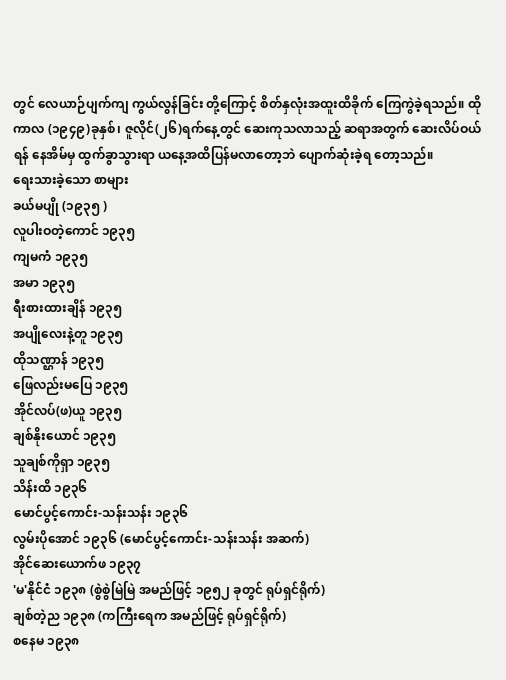တွင် လေယာဉ်ပျက်ကျ ကွယ်လွန်ခြင်း တို့ကြောင့် စိတ်နှလုံးအထူးထိခိုက် ကြေကွဲခဲ့ရသည်။ ထိုကာလ (၁၉၄၉)ခုနှစ်၊ ဇူလိုင်(၂၆)ရက်နေ့တွင် ဆေးကုသလာသည့် ဆရာအတွက် ဆေးလိပ်ဝယ်ရန် နေအိမ်မှ ထွက်ခွာသွားရာ ယနေ့အထိပြန်မလာတော့ဘဲ ပျောက်ဆုံးခဲ့ရ တော့သည်။
ရေးသားခဲ့သော စာများ
ခယ်မပျို (၁၉၃၅ )
လူပါးဝတဲ့ကောင် ၁၉၃၅
ကျမကံ ၁၉၃၅
အမာ ၁၉၃၅
ရီးစားထားချိန် ၁၉၃၅
အပျိုလေးနဲ့တူ ၁၉၃၅
ထိုသဏ္ဌာန် ၁၉၃၅
ဖြေလည်းမပြေ ၁၉၃၅
အိုင်လပ်(ဖ)ယူ ၁၉၃၅
ချစ်နိုးယောင် ၁၉၃၅
သူချစ်ကိုရှာ ၁၉၃၅
သိန်းထိ ၁၉၃၆
မောင်ပွင့်ကောင်း-သန်းသန်း ၁၉၃၆
လွမ်းပိုအောင် ၁၉၃၆ (မောင်ပွင့်ကောင်း-သန်းသန်း အဆက်)
အိုင်ဆေးယောက်ဖ ၁၉၃၇
'မ'နိုင်ငံ ၁၉၃၈ (စွဲစွဲမြဲမြဲ အမည်ဖြင့် ၁၉၅၂ ခုတွင် ရုပ်ရှင်ရိုက်)
ချစ်တဲ့ည ၁၉၃၈ (ကကြီးရေက အမည်ဖြင့် ရုပ်ရှင်ရိုက်)
စနေမ ၁၉၃၈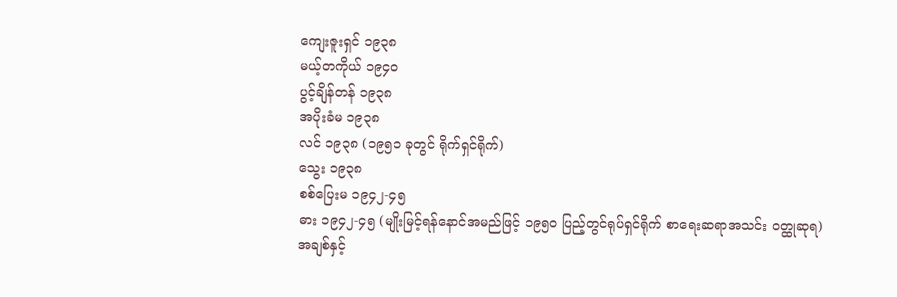ကျေးဇူးရှင် ၁၉၃၈
မယ့်တကိုယ် ၁၉၄၀
ပွင့်ချိန်တန် ၁၉၃၈
အပိုးခံမ ၁၉၃၈
လင် ၁၉၃၈ (၁၉၅၁ ခုတွင် ရိုက်ရှင်ရိုက်)
သွေး ၁၉၃၈
စစ်ပြေးမ ၁၉၄၂-၄၅
ဓား ၁၉၄၂-၄၅ (မျိုးမြင့်ရန်နောင်အမည်ဖြင့် ၁၉၅၀ ပြည့်တွင်ရုပ်ရှင်ရိုက် စာရေးဆရာအသင်း ဝတ္ထုဆုရ)
အချစ်နှင့်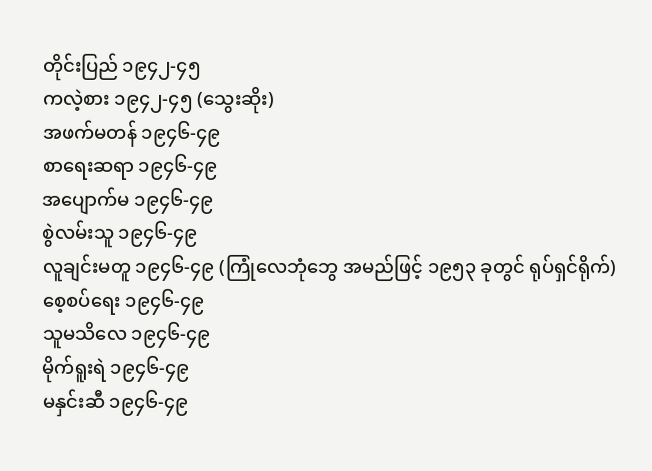တိုင်းပြည် ၁၉၄၂-၄၅
ကလဲ့စား ၁၉၄၂-၄၅ (သွေးဆိုး)
အဖက်မတန် ၁၉၄၆-၄၉
စာရေးဆရာ ၁၉၄၆-၄၉
အပျောက်မ ၁၉၄၆-၄၉
စွဲလမ်းသူ ၁၉၄၆-၄၉
လူချင်းမတူ ၁၉၄၆-၄၉ (ကြုံလေဘုံဘွေ အမည်ဖြင့် ၁၉၅၃ ခုတွင် ရုပ်ရှင်ရိုက်)
စေ့စပ်ရေး ၁၉၄၆-၄၉
သူမသိလေ ၁၉၄၆-၄၉
မိုက်ရူးရဲ ၁၉၄၆-၄၉
မနှင်းဆီ ၁၉၄၆-၄၉